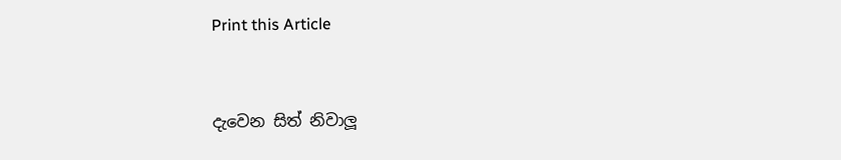Print this Article


දැවෙන සිත් නිවාලූ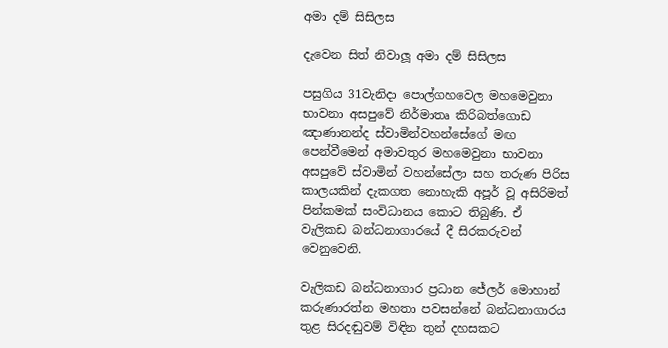අමා දම් සිසිලස

දැවෙන සිත් නිවාලූ අමා දම් සිසිලස

පසුගිය 31වැනිදා පොල්ගහවෙල මහමෙවුනා භාවනා අසපුවේ නිර්මාතෘ කිරිබත්ගොඩ ඤාණානන්ද ස්වාමින්වහන්සේගේ මඟ පෙන්වීමෙන් අමාවතුර මහමෙවුනා භාවනා අසපුවේ ස්වාමින් වහන්සේලා සහ තරුණ පිරිස කාලයකින් දැකගත නොහැකි අපූර් වූ අසිරිමත් පින්කමක් සංවිධානය කොට තිබුණි. ඒ වැලිකඩ බන්ධනාගාරයේ දී සිරකරුවන් වෙනුවෙනි.

වැලිකඩ බන්ධනාගාර ප්‍රධාන ජේලර් මොහාන් කරුණාරත්න මහතා පවසන්නේ බන්ධනාගාරය තුළ සිරදඬුවම් විඳින තුන් දහසකට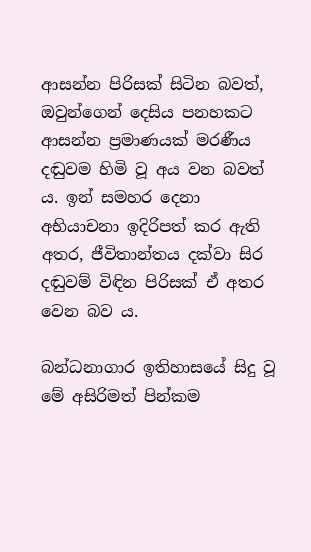ආසන්න පිරිසක් සිටින බවත්, ඔවුන්ගෙන් දෙසිය පනහකට ආසන්න ප්‍රමාණයක් මරණීය දඬුවම හිමි වූ අය වන බවත් ය. ඉන් සමහර දෙනා අභියාචනා ඉදිරිපත් කර ඇති අතර, ජීවිතාන්තය දක්වා සිර දඬුවම් විඳින පිරිසක් ඒ අතර වෙන බව ය.

බන්ධනාගාර ඉතිහාසයේ සිදු වූ මේ අසිරිමත් පින්කම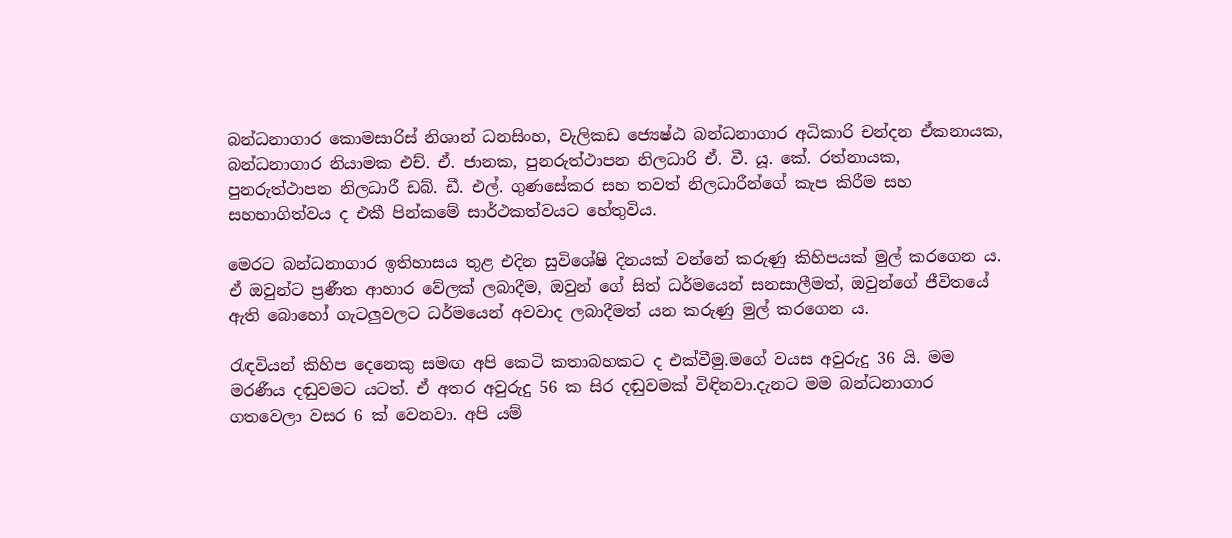බන්ධනාගාර කොමසාරිස් නිශාන් ධනසිංහ, වැලිකඩ ජ්‍යෙෂ්ඨ බන්ධනාගාර අධිකාරි චන්දන ඒකනායක, බන්ධනාගාර නියාමක එච්. ඒ. ජානක, පුනරුත්ථාපන නිලධාරි ඒ. වී. යූ. කේ. රත්නායක, පුනරුත්ථාපන නිලධාරී ඩබ්. ඩී. එල්. ගුණසේකර සහ තවත් නිලධාරීන්ගේ කැප කිරීම සහ සහභාගිත්වය ද එකී පින්කමේ සාර්ථකත්වයට හේතුවිය.

මෙරට බන්ධනාගාර ඉතිහාසය තුළ එදින සුවිශේෂි දිනයක් වන්නේ කරුණු කිහිපයක් මුල් කරගෙන ය. ඒ ඔවුන්ට ප්‍රණීත ආහාර වේලක් ලබාදීම, ඔවුන් ගේ සිත් ධර්මයෙන් සනසාලීමත්, ඔවුන්ගේ ජීවිතයේ ඇති බොහෝ ගැටලුවලට ධර්මයෙන් අවවාද ලබාදීමත් යන කරුණු මුල් කරගෙන ය.

රැඳවියන් කිහිප දෙනෙකු සමඟ අපි කෙටි කතාබහකට ද එක්වීමු.මගේ වයස අවුරුදු 36 යි. මම මරණීය දඬුවමට යටත්. ඒ අතර අවුරුදු 56 ක සිර දඬුවමක් විඳිනවා.දැනට මම බන්ධනාගාර ගතවෙලා වසර 6 ක් වෙනවා. අපි යම්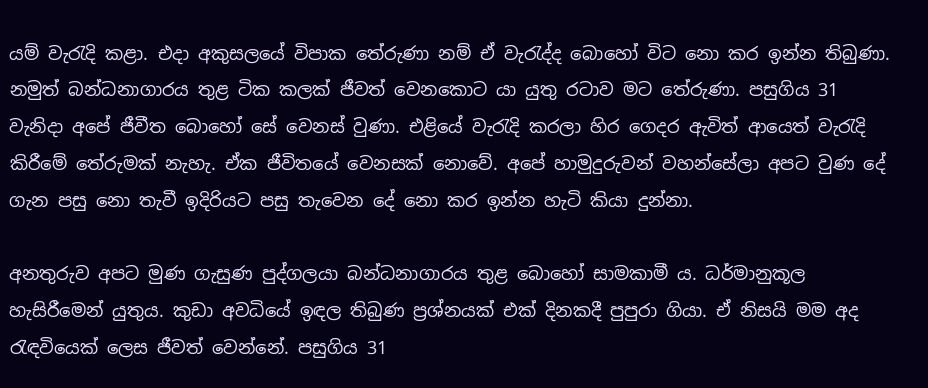යම් වැරැදි කළා. එදා අකුසලයේ විපාක තේරුණා නම් ඒ වැරැද්ද බොහෝ විට නො කර ඉන්න තිබුණා. නමුත් බන්ධනාගාරය තුළ ටික කලක් ජීවත් වෙනකොට යා යුතු රටාව මට තේරුණා. පසුගිය 31 වැනිදා අපේ ජීවීත බොහෝ සේ වෙනස් වුණා. එළියේ වැරැදි කරලා හිර ගෙදර ඇවිත් ආයෙත් වැරැදි කිරීමේ තේරුමක් නැහැ. ඒක ජීවිතයේ වෙනසක් නොවේ. අපේ හාමුදුරුවන් වහන්සේලා අපට වුණ දේ ගැන පසු නො තැවී ඉදිරියට පසු තැවෙන දේ නො කර ඉන්න හැටි කියා දුන්නා.

අනතුරුව අපට මුණ ගැසුණ පුද්ගලයා බන්ධනාගාරය තුළ බොහෝ සාමකාමී ය. ධර්මානුකූල හැසිරීමෙන් යුතුය. කුඩා අවධියේ ඉඳල තිබුණ ප්‍රශ්නයක් එක් දිනකදී පුපුරා ගියා. ඒ නිසයි මම අද රැඳවියෙක් ලෙස ජීවත් වෙන්නේ. පසුගිය 31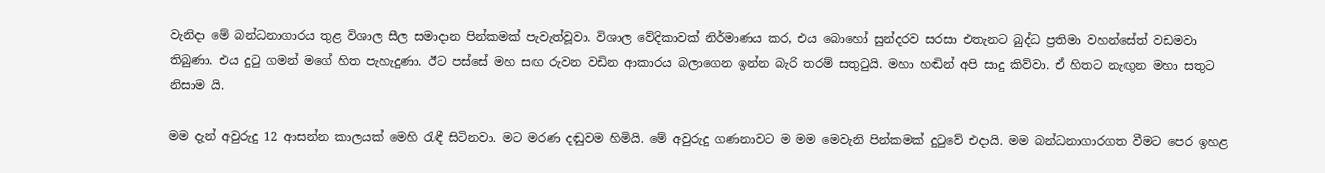වැනිදා මේ බන්ධනාගාරය තුළ විශාල සීල සමාදාන පින්කමක් පැවැත්වූවා. විශාල වේදිකාවක් නිර්මාණය කර, එය බොහෝ සුන්දරව සරසා එතැනට බුද්ධ ප්‍රතිමා වහන්සේත් වඩමවා තිබුණා. එය දුටු ගමන් මගේ හිත පැහැදුණා. ඊට පස්සේ මහ සඟ රුවන වඩින ආකාරය බලාගෙන ඉන්න බැරි තරම් සතුටුයි. මහා හඬින් අපි සාදු කිව්වා. ඒ හිතට නැඟුන මහා සතුට නිසාම යි.

මම දැන් අවුරුදු 12 ආසන්න කාලයක් මෙහි රැඳී සිටිනවා. මට මරණ දඬුවම හිමියි. මේ අවුරුදු ගණනාවට ම මම මෙවැනි පින්කමක් දුටුවේ එදායි. මම බන්ධනාගාරගත වීමට පෙර ඉහළ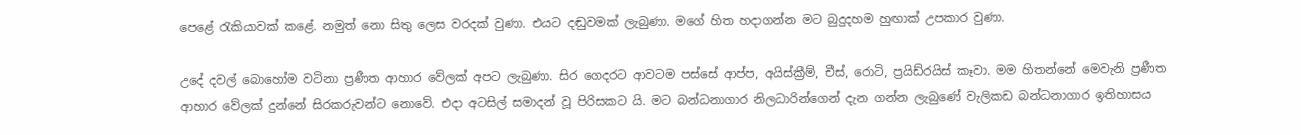පෙළේ රැකියාවක් කළේ. නමුත් නො සිතු ලෙස වරදක් වුණා. එයට දඬුවමක් ලැබුණා. මගේ හිත හදාගන්න මට බුදුදහම හුඟාක් උපකාර වුණා.

උදේ දවල් බොහෝම වටිනා ප්‍රණීත ආහාර වේලක් අපට ලැබුණා. සිර ගෙදරට ආවටම පස්සේ ආප්ප, අයිස්ක්‍රීම්, චීස්, රොටි, ප්‍රයිඩ්රයිස් කෑවා. මම හිතන්නේ මෙවැනි ප්‍රණීත ආහාර වේලක් දුන්නේ සිරකරුවන්ට නොවේ. එදා අටසිල් සමාදන් වූ පිරිසකට යි. මට බන්ධනාගාර නිලධාරින්ගෙන් දැන ගන්න ලැබුණේ වැලිකඩ බන්ධනාගාර ඉතිහාසය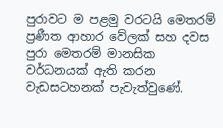පුරාවට ම පළමු වරටයි මෙතරම් ප්‍රණීත ආහාර වේලක් සහ දවස පුරා මෙතරම් මානසික වර්ධනයක් ඇති කරන වැඩසටහනක් පැවැත්වුණේ.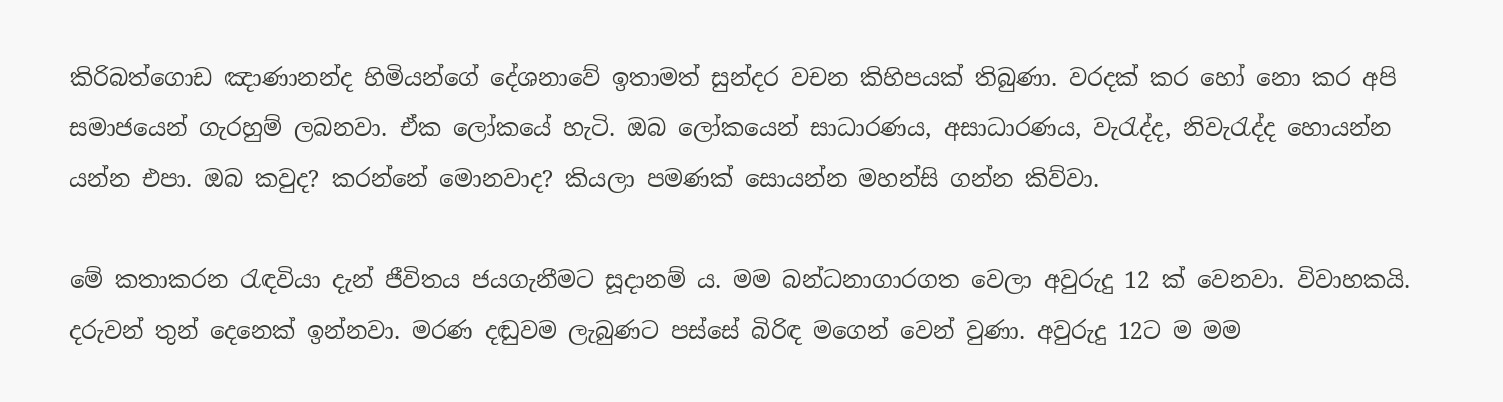කිරිබත්ගොඩ ඤාණානන්ද හිමියන්ගේ දේශනාවේ ඉතාමත් සුන්දර වචන කිහිපයක් තිබුණා. වරදක් කර හෝ නො කර අපි සමාජයෙන් ගැරහුම් ලබනවා. ඒක ලෝකයේ හැටි. ඔබ ලෝකයෙන් සාධාරණය, අසාධාරණය, වැරැද්ද, නිවැරැද්ද හොයන්න යන්න එපා. ඔබ කවුද? කරන්නේ මොනවාද? කියලා පමණක් සොයන්න මහන්සි ගන්න කිව්වා.

මේ කතාකරන රැඳවියා දැන් ජීවිතය ජයගැනීමට සූදානම් ය. මම බන්ධනාගාරගත වෙලා අවුරුදු 12 ක් වෙනවා. විවාහකයි. දරුවන් තුන් දෙනෙක් ඉන්නවා. මරණ දඬුවම ලැබුණට පස්සේ බිරිඳ මගෙන් වෙන් වුණා. අවුරුදු 12ට ම මම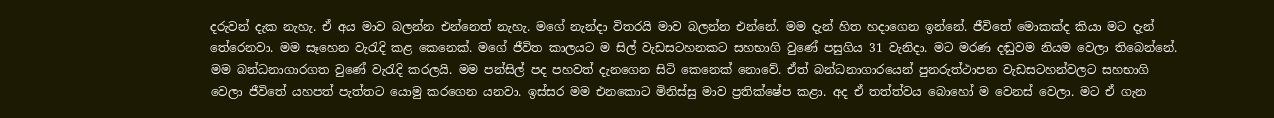දරුවන් දැක නැහැ. ඒ අය මාව බලන්න එන්නෙත් නැහැ. මගේ නැන්දා විතරයි මාව බලන්න එන්නේ. මම දැන් හිත හදාගෙන ඉන්නේ. ජීවිතේ මොකක්ද කියා මට දැන් තේරෙනවා. මම සෑහෙන වැරැදි කළ කෙනෙක්. මගේ ජීවිත කාලයට ම සිල් වැඩසටහනකට සහභාගි වුණේ පසුගිය 31 වැනිදා. මට මරණ දඬුවම නියම වෙලා තිබෙන්නේ. මම බන්ධනාගාරගත වුණේ වැරැදි කරලයි. මම පන්සිල් පද පහවත් දැනගෙන සිටි කෙනෙක් නොවේ. ඒත් බන්ධනාගාරයෙන් පුනරුත්ථාපන වැඩසටහන්වලට සහභාගි වෙලා ජීවිතේ යහපත් පැත්තට යොමු කරගෙන යනවා. ඉස්සර මම එනකොට මිනිස්සු මාව ප්‍රතික්ෂේප කළා. අද ඒ තත්ත්වය බොහෝ ම වෙනස් වෙලා. මට ඒ ගැන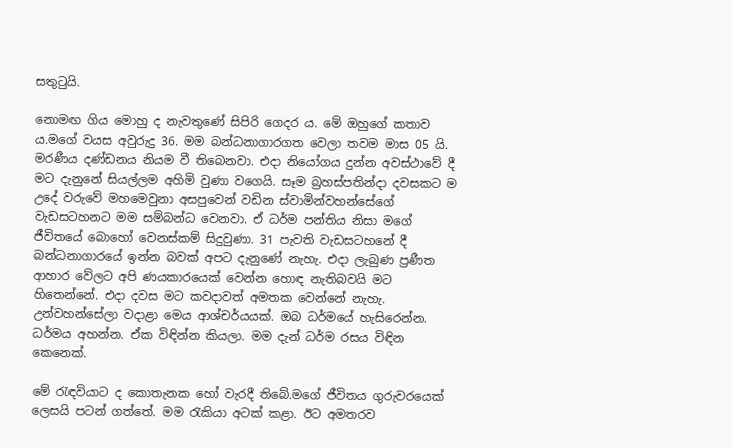සතුටුයි.

නොමඟ ගිය මොහු ද නැවතුණේ සිපිරි ගෙදර ය. මේ ඔහුගේ කතාව ය.මගේ වයස අවුරුදු 36. මම බන්ධනාගාරගත වෙලා තවම මාස 05 යි. මරණීය දණ්ඩනය නියම වී තිබෙනවා. එදා නියෝගය දුන්න අවස්ථාවේ දී මට දැනුනේ සියල්ලම අහිමි වුණා වගෙයි. සෑම බ්‍රහස්පතින්දා දවසකට ම උදේ වරුවේ මහමෙවුනා අසපුවෙන් වඩින ස්වාමින්වහන්සේගේ වැඩසටහනට මම සම්බන්ධ වෙනවා. ඒ ධර්ම පන්තිය නිසා මගේ ජීවිතයේ බොහෝ වෙනස්කම් සිදුවුණා. 31 පැවති වැඩසටහනේ දී බන්ධනාගාරයේ ඉන්න බවක් අපට දැනුණේ නැහැ. එදා ලැබුණ ප්‍රණීත ආහාර වේලට අපි ණයකාරයෙක් වෙන්න හොඳ නැතිබවයි මට හිතෙන්නේ. එදා දවස මට කවදාවත් අමතක වෙන්නේ නැහැ. උන්වහන්සේලා වදාළා මෙය ආශ්චර්යයක්. ඔබ ධර්මයේ හැසිරෙන්න. ධර්මය අහන්න. ඒක විඳින්න කියලා. මම දැන් ධර්ම රසය විඳින කෙනෙක්.

මේ රැඳවියාට ද කොතැනක හෝ වැරදී තිබේ.මගේ ජීවිතය ගුරුවරයෙක් ලෙසයි පටන් ගත්තේ. මම රැකියා අටක් කළා. ඊට අමතරව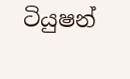ටියුෂන්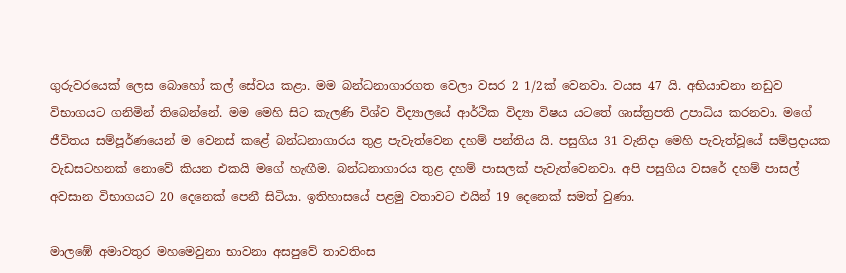ගුරුවරයෙක් ලෙස බොහෝ කල් සේවය කළා. මම බන්ධනාගාරගත වෙලා වසර 2 1/2ක් වෙනවා. වයස 47 යි. අභියාචනා නඩුව විභාගයට ගනිමින් තිබෙන්නේ. මම මෙහි සිට කැලණි විශ්ව විද්‍යාලයේ ආර්ථික විද්‍යා විෂය යටතේ ශාස්ත්‍රපති උපාධිය කරනවා. මගේ ජීවිතය සම්පූර්ණයෙන් ම වෙනස් කළේ බන්ධනාගාරය තුළ පැවැත්වෙන දහම් පන්තිය යි. පසුගිය 31 වැනිදා මෙහි පැවැත්වූයේ සම්ප්‍රදායක වැඩසටහනක් නොවේ කියන එකයි මගේ හැඟීම. බන්ධනාගාරය තුළ දහම් පාසලක් පැවැත්වෙනවා. අපි පසුගිය වසරේ දහම් පාසල් අවසාන විභාගයට 20 දෙනෙක් පෙනී සිටියා. ඉතිහාසයේ පළමු වතාවට එයින් 19 දෙනෙක් සමත් වුණා.

මාලඹේ අමාවතුර මහමෙවුනා භාවනා අසපුවේ තාවතිංස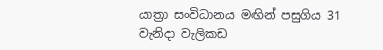යාත්‍රා සංවිධානය මඟින් පසුගිය 31 වැනිදා වැලිකඩ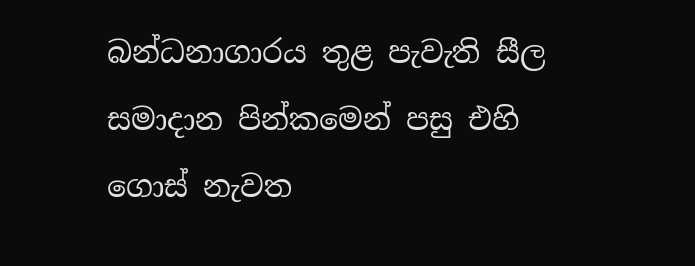බන්ධනාගාරය තුළ පැවැති සීල සමාදාන පින්කමෙන් පසු එහි ගොස් නැවත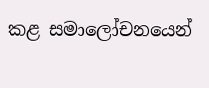කළ සමාලෝචනයෙන්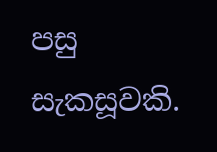පසු සැකසූවකි.